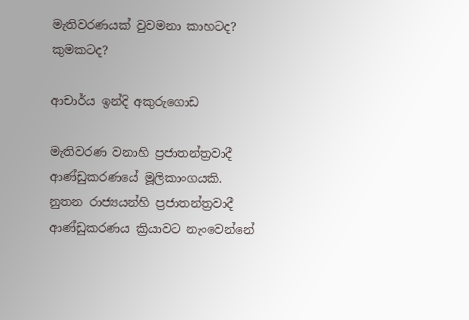මැතිවරණයක් වුවමනා කාහටද? කුමකටද?

ආචාර්ය ඉන්දි අකුරුගොඩ

මැතිවරණ වනාහි ප්‍රජාතන්ත්‍රවාදී ආණ්ඩුකරණයේ මූලිකාංගයකි. නුතන රාජ්‍යයන්හි ප්‍රජාතන්ත්‍රවාදී ආණ්ඩුකරණය ක්‍රියාවට නැංවෙන්නේ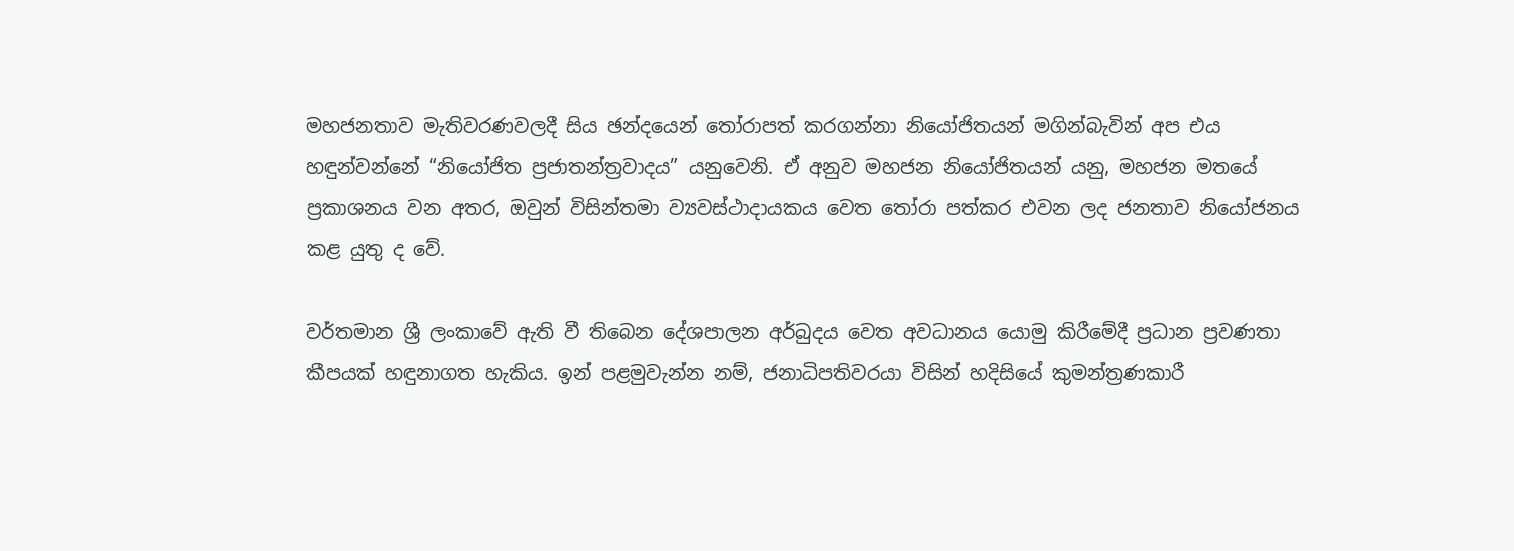මහජනතාව මැතිවරණවලදී සිය ඡන්දයෙන් තෝරාපත් කරගන්නා නියෝජිතයන් මගින්බැවින් අප එය හඳුන්වන්නේ “නියෝජිත ප්‍රජාතන්ත්‍රවාදය” යනුවෙනි. ඒ අනුව මහජන නියෝජිතයන් යනු, මහජන මතයේ ප්‍රකාශනය වන අතර, ඔවුන් විසින්තමා ව්‍යවස්ථාදායකය වෙත තෝරා පත්කර එවන ලද ජනතාව නියෝජනය කළ යුතු ද වේ.

වර්තමාන ශ්‍රී ලංකාවේ ඇති වී තිබෙන දේශපාලන අර්බුදය වෙත අවධානය යොමු කිරීමේදී ප්‍රධාන ප්‍රවණතා කීපයක් හඳුනාගත හැකිය. ඉන් පළමුවැන්න නම්, ජනාධිපතිවරයා විසින් හදිසියේ කුමන්ත්‍රණකාරී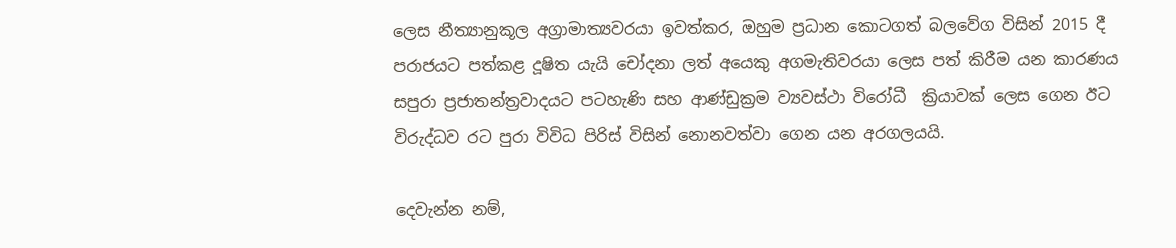ලෙස නීත්‍යානුකූල අග්‍රාමාත්‍යවරයා ඉවත්කර, ඔහුම ප්‍රධාන කොටගත් බලවේග විසින් 2015 දී පරාජයට පත්කළ දූෂිත යැයි චෝදනා ලත් අයෙකු අගමැතිවරයා ලෙස පත් කිරීම යන කාරණය සපුරා ප්‍රජාතන්ත්‍රවාදයට පටහැණි සහ ආණ්ඩුක්‍රම ව්‍යවස්ථා විරෝධී  ක්‍රියාවක් ලෙස ගෙන ඊට විරුද්ධව රට පුරා විවිධ පිරිස් විසින් නොනවත්වා ගෙන යන අරගලයයි.

දෙවැන්න නම්,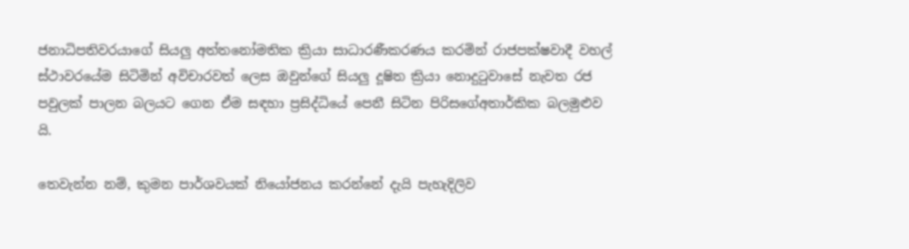ජනාධිපතිවරයාගේ සියලු අත්තනෝමතික ක්‍රියා සාධාරණීකරණය කරමින් රාජපක්ෂවාදී වහල් ස්ථාවරයේම සිටිමින් අවිචාරවත් ලෙස ඔවුන්ගේ සියලු දූෂිත ක්‍රියා නොදුටුවාසේ නැවත රජ පවුලක් පාලන බලයට ගෙන ඒම සඳහා ප්‍රසිද්ධියේ පෙනී සිටින පිරිසගේඅතාර්කික බලමුළුව යි.

තෙවැන්න නම්, කුමන පාර්ශවයක් නියෝජනය කරන්නේ දැයි පැහැදිලිව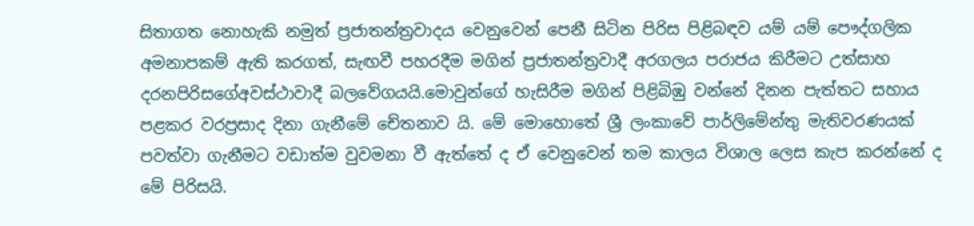සිතාගත නොහැකි නමුත් ප්‍රජාතන්ත්‍රවාදය වෙනුවෙන් පෙනී සිටින පිරිස පිළිබඳව යම් යම් පෞද්ගලික අමනාපකම් ඇති කරගත්, සැඟවී පහරදීම මගින් ප්‍රජාතන්ත්‍රවාදී අරගලය පරාජය කිරීමට උත්සාහ දරනපිරිසගේඅවස්ථාවාදී බලවේගයයි.මොවුන්ගේ හැසිරීම මගින් පිළිබිඹු වන්නේ දිනන පැත්තට සහාය පළකර වරප්‍රසාද දිනා ගැනීමේ චේතනාව යි. මේ මොහොතේ ශ්‍රී ලංකාවේ පාර්ලිමේන්තු මැතිවරණයක් පවත්වා ගැනීමට වඩාත්ම වුවමනා වී ඇත්තේ ද ඒ වෙනුවෙන් තම කාලය විශාල ලෙස කැප කරන්නේ ද මේ පිරිසයි.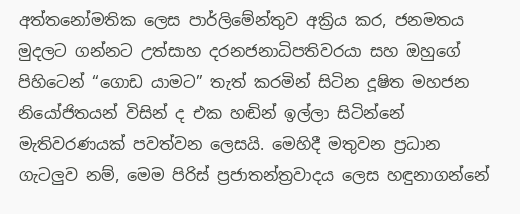අත්තනෝමතික ලෙස පාර්ලිමේන්තුව අක්‍රිය කර, ජනමතය මුදලට ගන්නට උත්සාහ දරනජනාධිපතිවරයා සහ ඔහුගේ පිහිටෙන් “ගොඩ යාමට” තැත් කරමින් සිටින දූෂිත මහජන නියෝජිතයන් විසින් ද එක හඬින් ඉල්ලා සිටින්නේ මැතිවරණයක් පවත්වන ලෙසයි. මෙහිදී මතුවන ප්‍රධාන ගැටලුව නම්, මෙම පිරිස් ප්‍රජාතන්ත්‍රවාදය ලෙස හඳුනාගන්නේ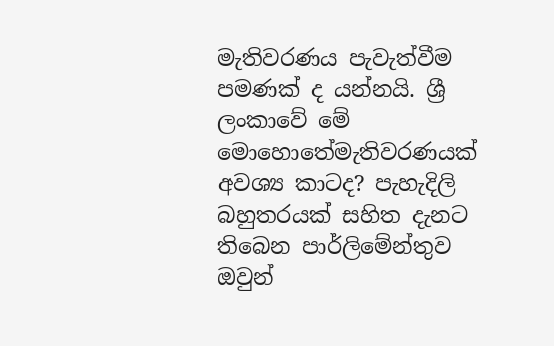මැතිවරණය පැවැත්වීම පමණක් ද යන්නයි. ශ්‍රී ලංකාවේ මේ මොහොතේමැතිවරණයක් අවශ්‍ය කාටද? පැහැදිලි බහුතරයක් සහිත දැනට තිබෙන පාර්ලිමේන්තුව ඔවුන්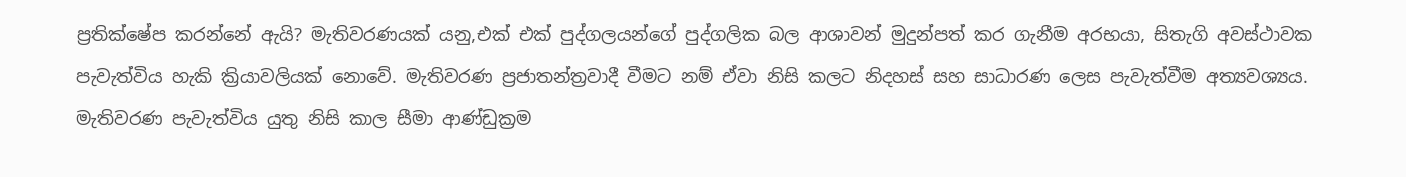ප්‍රතික්ෂේප කරන්නේ ඇයි? මැතිවරණයක් යනු,එක් එක් පුද්ගලයන්ගේ පුද්ගලික බල ආශාවන් මුදුන්පත් කර ගැනීම අරභයා, සිතැගි අවස්ථාවක පැවැත්විය හැකි ක්‍රියාවලියක් නොවේ. මැතිවරණ ප්‍රජාතන්ත්‍රවාදී වීමට නම් ඒවා නිසි කලට නිදහස් සහ සාධාරණ ලෙස පැවැත්වීම අත්‍යවශ්‍යය. මැතිවරණ පැවැත්විය යුතු නිසි කාල සීමා ආණ්ඩුක්‍රම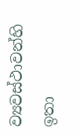ව්‍යවස්ථාවන්හි ඉතා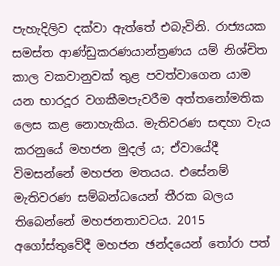පැහැදිලිව දක්වා ඇත්තේ එබැවිනි. රාජ්‍යයක සමස්ත ආණ්ඩුකරණයාන්ත්‍රණය යම් නිශ්චිත කාල වකවානුවක් තුළ පවත්වාගෙන යාම යන භාරදූර වගකීමපැවරීම අත්තනෝමතික ලෙස කළ නොහැකිය. මැතිවරණ සඳහා වැය කරනුයේ මහජන මුදල් ය; ඒවායේදී විමසන්නේ මහජන මතයය. එසේනම් මැතිවරණ සම්බන්ධයෙන් තීරක බලය තිබෙන්නේ මහජනතාවටය. 2015 අගෝස්තුවේදී මහජන ඡන්දයෙන් තෝරා පත්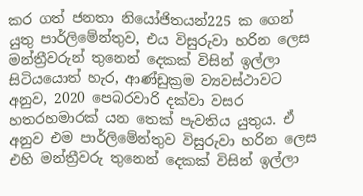කර ගත් ජනතා නියෝජිතයන්225 ක ගෙන් යුතු පාර්ලිමේන්තුව, එය විසුරුවා හරින ලෙස මන්ත්‍රීවරුන් තුනෙන් දෙකක් විසින් ඉල්ලා සිටියයොත් හැර, ආණ්ඩුක්‍රම ව්‍යවස්ථාවට අනුව, 2020 පෙබරවාරි දක්වා වසර හතරහමාරක් යන තෙක් පැවතිය යුතුය. ඒ අනුව එම පාර්ලිමේන්තුව විසුරුවා හරින ලෙස එහි මන්ත්‍රීවරු තුනෙන් දෙකක් විසින් ඉල්ලා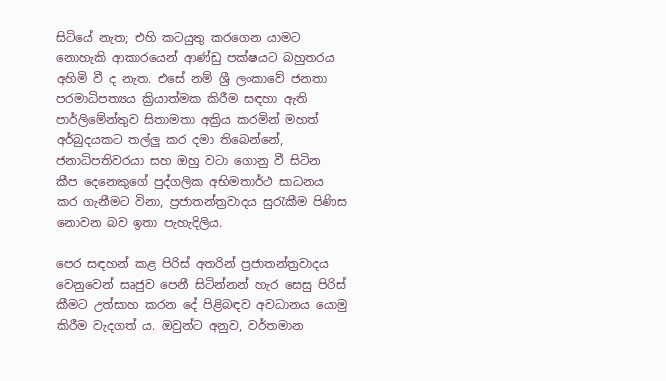සිටියේ නැත; එහි කටයුතු කරගෙන යාමට නොහැකි ආකාරයෙන් ආණ්ඩු පක්ෂයට බහුතරය අහිමි වී ද නැත. එසේ නම් ශ්‍රී ලංකාවේ ජනතා පරමාධිපත්‍යය ක්‍රියාත්මක කිරීම සඳහා ඇති පාර්ලිමේන්තුව සිතාමතා අක්‍රිය කරමින් මහත් අර්බුදයකට තල්ලු කර දමා තිබෙන්නේ, ජනාධිපතිවරයා සහ ඔහු වටා ගොනු වී සිටින කීප දෙනෙකුගේ පුද්ගලික අභිමතාර්ථ සාධනය කර ගැනීමට විනා, ප්‍රජාතන්ත්‍රවාදය සුරැකීම පිණිස නොවන බව ඉතා පැහැදිලිය.

පෙර සඳහන් කළ පිරිස් අතරින් ප්‍රජාතන්ත්‍රවාදය වෙනුවෙන් සෘජුව පෙනී සිටින්නන් හැර සෙසු පිරිස් කීමට උත්සාහ කරන දේ පිළිබඳව අවධානය යොමු කිරීම වැදගත් ය. ඔවුන්ට අනුව, වර්තමාන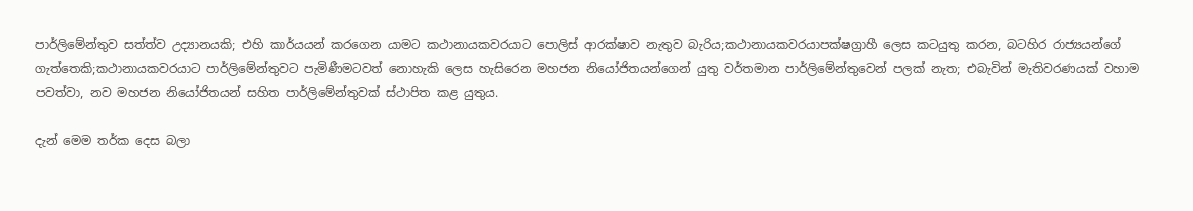පාර්ලිමේන්තුව සත්ත්ව උද්‍යානයකි; එහි කාර්යයන් කරගෙන යාමට කථානායකවරයාට පොලිස් ආරක්ෂාව නැතුව බැරිය;කථානායකවරයාපක්ෂග්‍රාහී ලෙස කටයුතු කරන, බටහිර රාජ්‍යයන්ගේ ගැත්තෙකි;කථානායකවරයාට පාර්ලිමේන්තුවට පැමිණීමටවත් නොහැකි ලෙස හැසිරෙන මහජන නියෝජිතයන්ගෙන් යුතු වර්තමාන පාර්ලිමේන්තුවෙන් පලක් නැත; එබැවින් මැතිවරණයක් වහාම පවත්වා, නව මහජන නියෝජිතයන් සහිත පාර්ලිමේන්තුවක් ස්ථාපිත කළ යුතුය.

දැන් මෙම තර්ක දෙස බලා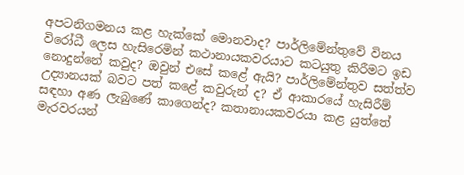අපටනිගමනය කළ හැක්කේ මොනවාද? පාර්ලිමේන්තුවේ විනය විරෝධී ලෙස හැසිරෙමින් කථානායකවරයාට කටයුතු කිරීමට ඉඩ නොදුන්නේ කවුද? ඔවුන් එසේ කළේ ඇයි? පාර්ලිමේන්තුව සත්‍ත්ව උද්‍යානයක් බවට පත් කළේ කවුරුන් ද? ඒ ආකාරයේ හැසිරීම් සඳහා අණ ලැබුණේ කාගෙන්ද? කතානායකවරයා කළ යුත්තේ මැරවරයන්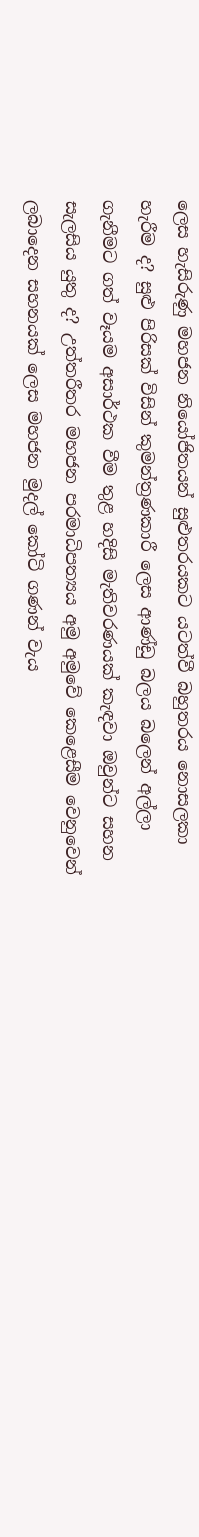ලෙස හැසිරුණු මහජන නියෝජිතයන් සුළුතරයකට යටත්වී බහුතරය නොසලකා හැරීම ද? සුළු පිරිසක් විසින් කුමන්ත්‍රණකාරී ලෙස ආණ්ඩු බලය බලෙන් අල්ලා ගැනීමට ගත් වෑයම අසාර්ථක වීම තුළ හදිසි මැතිවරණයක් කැඳවා ඔවුන්ට සහන සැලසිය යුතු ද? උත්තරීතර මහජන පරමාධිපත්‍යය අමු අමුවේ කෙළෙසීම වෙනුවෙන් ලබාදෙන සහනයක් ලෙස මහජන මුදල් කෝටි ගණන් වැය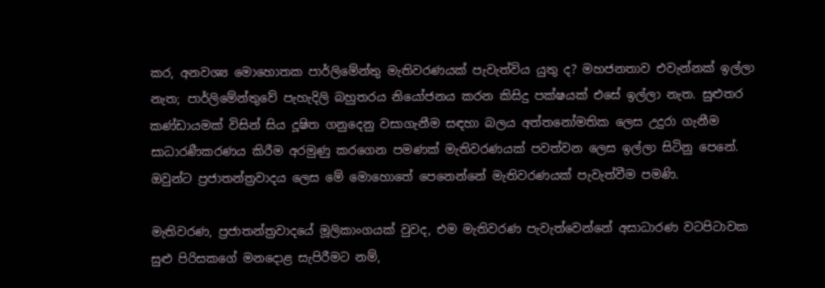කර, අනවශ්‍ය මොහොතක පාර්ලිමේන්තු මැතිවරණයක් පැවැත්විය යුතු ද? මහජනතාව එවැන්නක් ඉල්ලා නැත; පාර්ලිමේන්තුවේ පැහැදිලි බහුතරය නියෝජනය කරන කිසිදු පක්ෂයක් එසේ ඉල්ලා නැත. සුළුතර කණ්ඩායමක් විසින් සිය දූෂිත ගනුදෙනු වසාගැනීම සඳහා බලය අත්තනෝමතික ලෙස උදුරා ගැනීම සාධාරණීකරණය කිරීම අරමුණු කරගෙන පමණක් මැතිවරණයක් පවත්වන ලෙස ඉල්ලා සිටිනු පෙනේ. ඔවුන්ට ප්‍රජාතන්ත්‍රවාදය ලෙස මේ මොහොතේ පෙනෙන්නේ මැතිවරණයක් පැවැත්වීම පමණි.

මැතිවරණ, ප්‍රජාතන්ත්‍රවාදයේ මූලිකාංගයක් වුවද, එම මැතිවරණ පැවැත්වෙන්නේ අසාධාරණ වටපිටාවක සුළු පිරිසකගේ මනදොළ සැපිරීමට නම්,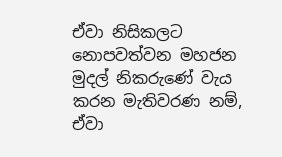ඒවා නිසිකලට නොපවත්වන මහජන මුදල් නිකරුණේ වැය කරන මැතිවරණ නම්, ඒවා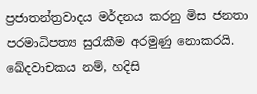ප්‍රජාතන්ත්‍රවාදය මර්දනය කරනු මිස ජනතා පරමාධිපත්‍ය සුරැකීම අරමුණු නොකරයි. ඛේදවාචකය නම්, හදිසි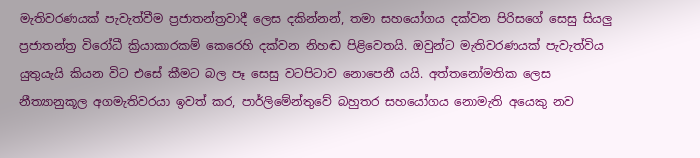මැතිවරණයක් පැවැත්වීම ප්‍රජාතන්ත්‍රවාදී ලෙස දකින්නන්, තමා සහයෝගය දක්වන පිරිසගේ සෙසු සියලු ප්‍රජාතන්ත්‍ර විරෝධී ක්‍රියාකාරකම් කෙරෙහි දක්වන නිහඬ පිළිවෙතයි. ඔවුන්ට මැතිවරණයක් පැවැත්විය යුතුයැයි කියන විට එසේ කීමට බල පෑ සෙසු වටපිටාව නොපෙනී යයි. අත්තනෝමතික ලෙස නීත්‍යානුකූල අගමැතිවරයා ඉවත් කර, පාර්ලිමේන්තුවේ බහුතර සහයෝගය නොමැති අයෙකු නව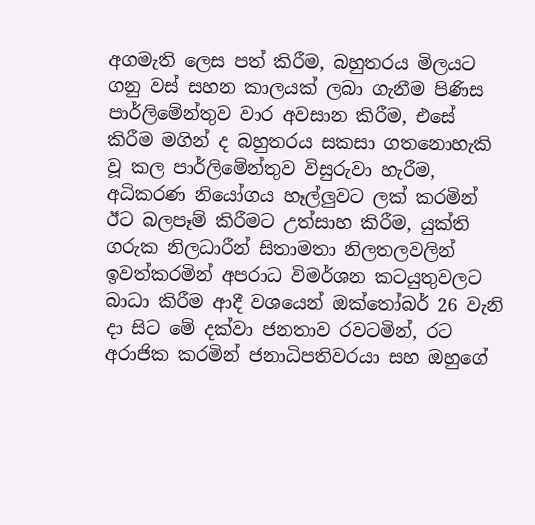අගමැති ලෙස පත් කිරීම, බහුතරය මිලයට ගනු වස් සහන කාලයක් ලබා ගැනීම පිණිස  පාර්ලිමේන්තුව වාර අවසාන කිරීම, එසේ කිරීම මගින් ද බහුතරය සකසා ගතනොහැකි වූ කල පාර්ලිමේන්තුව විසුරුවා හැරීම, අධිකරණ නියෝගය හෑල්ලුවට ලක් කරමින් ඊට බලපෑම් කිරීමට උත්සාහ කිරීම, යුක්ති ගරුක නිලධාරීන් සිතාමතා නිලතලවලින් ඉවත්කරමින් අපරාධ විමර්ශන කටයුතුවලට බාධා කිරීම ආදී වශයෙන් ඔක්තෝබර් 26 වැනි දා සිට මේ දක්වා ජනතාව රවටමින්, රට අරාජික කරමින් ජනාධිපතිවරයා සහ ඔහුගේ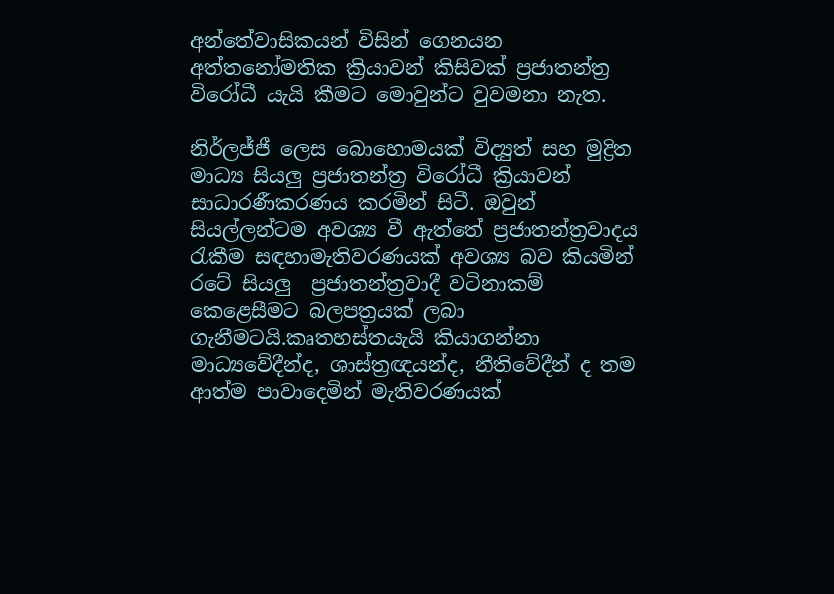අන්තේවාසිකයන් විසින් ගෙනයන අත්තනෝමතික ක්‍රියාවන් කිසිවක් ප්‍රජාතන්ත්‍ර විරෝධී යැයි කීමට මොවුන්ට වුවමනා නැත.

නිර්ලජ්ජී ලෙස බොහොමයක් විද්‍යුත් සහ මුද්‍රිත මාධ්‍ය සියලු ප්‍රජාතන්ත්‍ර විරෝධී ක්‍රියාවන් සාධාරණීකරණය කරමින් සිටී. ඔවුන් සියල්ලන්ටම අවශ්‍ය වී ඇත්තේ ප්‍රජාතන්ත්‍රවාදය රැකීම සඳහාමැතිවරණයක් අවශ්‍ය බව කියමින් රටේ සියලු  ප්‍රජාතන්ත්‍රවාදී වටිනාකම් කෙළෙසීමට බලපත්‍රයක් ලබා ගැනීමටයි.කෘතහස්තයැයි කියාගන්නා මාධ්‍යවේදීන්ද, ශාස්ත්‍රඥයන්ද, නීතිවේදීන් ද තම ආත්ම පාවාදෙමින් මැතිවරණයක්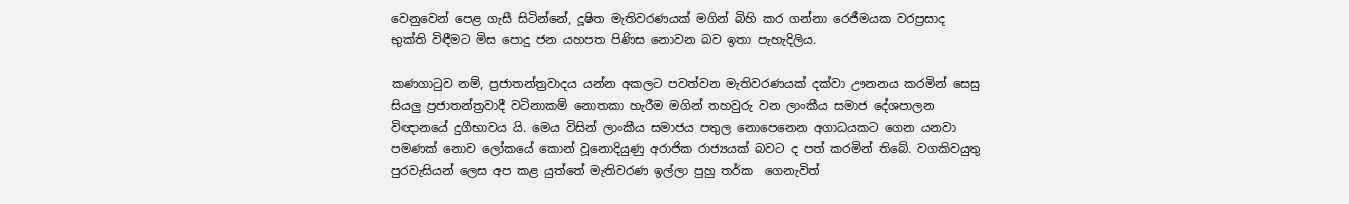වෙනුවෙන් පෙළ ගැසී සිටින්නේ, දූෂිත මැතිවරණයක් මගින් බිහි කර ගන්නා රෙජීමයක වරප්‍රසාද භුක්ති විඳීමට මිස පොදු ජන යහපත පිණිස නොවන බව ඉතා පැහැදිලිය.

කණගාටුව නම්, ප්‍රජාතන්ත්‍රවාදය යන්න අකලට පවත්වන මැතිවරණයක් දක්වා ඌනනය කරමින් සෙසු සියලු ප්‍රජාතන්ත්‍රවාදී වටිනාකම් නොතකා හැරීම මගින් තහවුරු වන ලාංකීය සමාජ දේශපාලන විඥානයේ දුගීභාවය යි. මෙය විසින් ලාංකීය සමාජය පතුල නොපෙනෙන අගාධයකට ගෙන යනවා පමණක් නොව ලෝකයේ කොන් වූනොදියුණු අරාජික රාජ්‍යයක් බවට ද පත් කරමින් තිබේ. වගකිවයුතු පුරවැසියන් ලෙස අප කළ යුත්තේ මැතිවරණ ඉල්ලා පුහු තර්ක  ගෙනැවිත්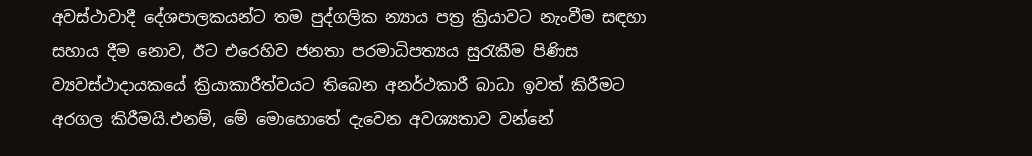අවස්ථාවාදී දේශපාලකයන්ට තම පුද්ගලික න්‍යාය පත්‍ර ක්‍රියාවට නැංවීම සඳහා සහාය දීම නොව, ඊට එරෙහිව ජනතා පරමාධිපත්‍යය සුරැකීම පිණිස ව්‍යවස්ථාදායකයේ ක්‍රියාකාරීත්වයට තිබෙන අනර්ථකාරී බාධා ඉවත් කිරීමට අරගල කිරීමයි.එනම්, මේ මොහොතේ දැවෙන අවශ්‍යතාව වන්නේ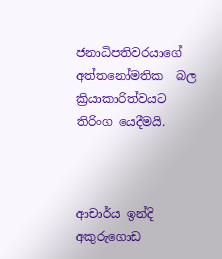ජනාධිපතිවරයාගේ අත්තනෝමතික  බල ක්‍රියාකාරිත්වයට තිරිංග යෙදීමයි.



ආචාර්ය ඉන්දි අකුරුගොඩ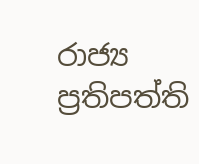රාජ්‍ය ප්‍රතිපත්ති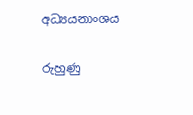අධ්‍යයනාංශය

රුහුණු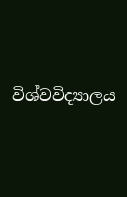විශ්වවිද්‍යාලය